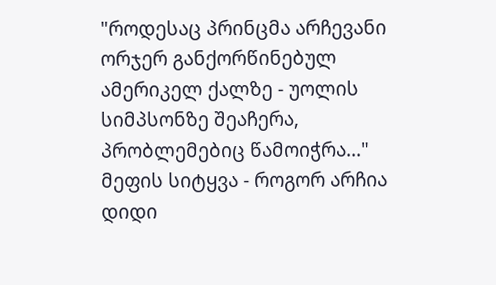"როდესაც პრინცმა არჩევანი ორჯერ განქორწინებულ ამერიკელ ქალზე - უოლის სიმპსონზე შეაჩერა, პრობლემებიც წამოიჭრა..."
მეფის სიტყვა - როგორ არჩია დიდი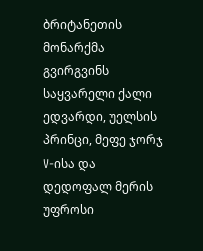ბრიტანეთის მონარქმა გვირგვინს საყვარელი ქალი
ედვარდი, უელსის პრინცი, მეფე ჯორჯ V-ისა და დედოფალ მერის უფროსი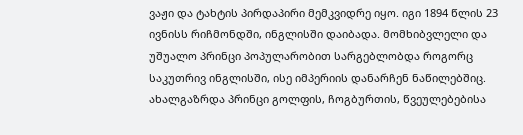ვაჟი და ტახტის პირდაპირი მემკვიდრე იყო. იგი 1894 წლის 23 ივნისს რიჩმონდში, ინგლისში დაიბადა. მომხიბვლელი და უშუალო პრინცი პოპულარობით სარგებლობდა როგორც საკუთრივ ინგლისში, ისე იმპერიის დანარჩენ ნაწილებშიც.
ახალგაზრდა პრინცი გოლფის, ჩოგბურთის, წვეულებებისა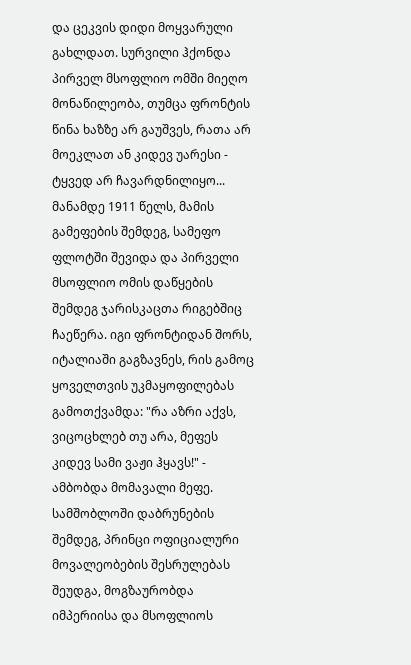და ცეკვის დიდი მოყვარული გახლდათ. სურვილი ჰქონდა პირველ მსოფლიო ომში მიეღო მონაწილეობა, თუმცა ფრონტის წინა ხაზზე არ გაუშვეს, რათა არ მოეკლათ ან კიდევ უარესი - ტყვედ არ ჩავარდნილიყო... მანამდე 1911 წელს, მამის გამეფების შემდეგ, სამეფო ფლოტში შევიდა და პირველი მსოფლიო ომის დაწყების შემდეგ ჯარისკაცთა რიგებშიც ჩაეწერა. იგი ფრონტიდან შორს, იტალიაში გაგზავნეს, რის გამოც ყოველთვის უკმაყოფილებას გამოთქვამდა: "რა აზრი აქვს, ვიცოცხლებ თუ არა, მეფეს კიდევ სამი ვაჟი ჰყავს!" - ამბობდა მომავალი მეფე. სამშობლოში დაბრუნების შემდეგ, პრინცი ოფიციალური მოვალეობების შესრულებას შეუდგა, მოგზაურობდა იმპერიისა და მსოფლიოს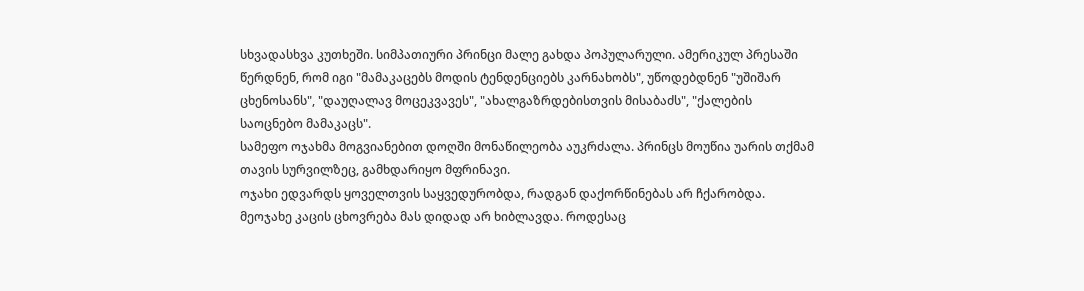სხვადასხვა კუთხეში. სიმპათიური პრინცი მალე გახდა პოპულარული. ამერიკულ პრესაში წერდნენ, რომ იგი "მამაკაცებს მოდის ტენდენციებს კარნახობს", უწოდებდნენ "უშიშარ ცხენოსანს", "დაუღალავ მოცეკვავეს", "ახალგაზრდებისთვის მისაბაძს", "ქალების საოცნებო მამაკაცს".
სამეფო ოჯახმა მოგვიანებით დოღში მონაწილეობა აუკრძალა. პრინცს მოუწია უარის თქმამ თავის სურვილზეც, გამხდარიყო მფრინავი.
ოჯახი ედვარდს ყოველთვის საყვედურობდა, რადგან დაქორწინებას არ ჩქარობდა. მეოჯახე კაცის ცხოვრება მას დიდად არ ხიბლავდა. როდესაც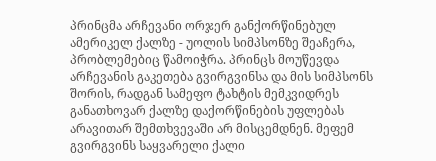პრინცმა არჩევანი ორჯერ განქორწინებულ ამერიკელ ქალზე - უოლის სიმპსონზე შეაჩერა, პრობლემებიც წამოიჭრა. პრინცს მოუწევდა არჩევანის გაკეთება გვირგვინსა და მის სიმპსონს შორის, რადგან სამეფო ტახტის მემკვიდრეს განათხოვარ ქალზე დაქორწინების უფლებას არავითარ შემთხვევაში არ მისცემდნენ. მეფემ გვირგვინს საყვარელი ქალი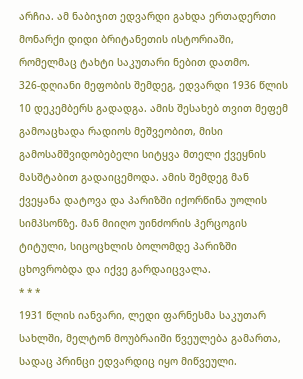არჩია. ამ ნაბიჯით ედვარდი გახდა ერთადერთი მონარქი დიდი ბრიტანეთის ისტორიაში, რომელმაც ტახტი საკუთარი ნებით დათმო.
326-დღიანი მეფობის შემდეგ, ედვარდი 1936 წლის 10 დეკემბერს გადადგა. ამის შესახებ თვით მეფემ გამოაცხადა რადიოს მეშვეობით, მისი გამოსამშვიდობებელი სიტყვა მთელი ქვეყნის მასშტაბით გადაიცემოდა. ამის შემდეგ მან ქვეყანა დატოვა და პარიზში იქორწინა უოლის სიმპსონზე. მან მიიღო უინძორის ჰერცოგის ტიტული, სიცოცხლის ბოლომდე პარიზში ცხოვრობდა და იქვე გარდაიცვალა.
* * *
1931 წლის იანვარი, ლედი ფარნესმა საკუთარ სახლში, მელტონ მოუბრაიში წვეულება გამართა, სადაც პრინცი ედვარდიც იყო მიწვეული.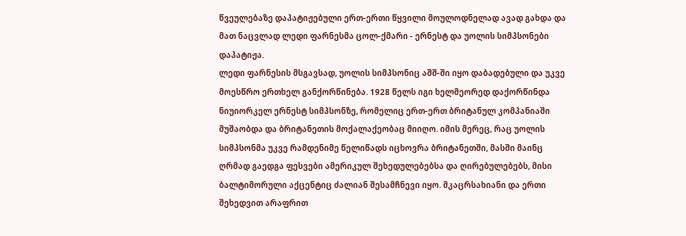წვეულებაზე დაპატიჟებული ერთ-ერთი წყვილი მოულოდნელად ავად გახდა და მათ ნაცვლად ლედი ფარნესმა ცოლ-ქმარი - ერნესტ და უოლის სიმპსონები დაპატიჟა.
ლედი ფარნესის მსგავსად, უოლის სიმპსონიც აშშ-ში იყო დაბადებული და უკვე მოესწრო ერთხელ განქორწინება. 1928 წელს იგი ხელმეორედ დაქორწინდა ნიუიორკელ ერნესტ სიმპსონზე, რომელიც ერთ-ერთ ბრიტანულ კომპანიაში მუშაობდა და ბრიტანეთის მოქალაქეობაც მიიღო. იმის მერეც, რაც უოლის სიმპსონმა უკვე რამდენიმე წელიწადს იცხოვრა ბრიტანეთში, მასში მაინც ღრმად გაედგა ფესვები ამერიკულ შეხედულებებსა და ღირებულებებს, მისი ბალტიმორული აქცენტიც ძალიან შესამჩნევი იყო. მკაცრსახიანი და ერთი შეხედვით არაფრით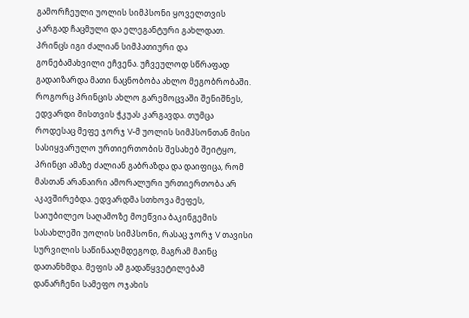გამორჩეული უოლის სიმპსონი ყოველთვის კარგად ჩაცმული და ელეგანტური გახლდათ. პრინცს იგი ძალიან სიმპათიური და გონებამახვილი ეჩვენა. უჩვეულოდ სწრაფად გადაიზარდა მათი ნაცნობობა ახლო მეგობრობაში. როგორც პრინცის ახლო გარემოცვაში შენიშნეს, ედვარდი მისთვის ჭკუას კარგავდა. თუმცა როდესაც მეფე ჯორჯ V-მ უოლის სიმპსონთან მისი სასიყვარულო ურთიერთობის შესახებ შეიტყო, პრინცი ამაზე ძალიან გაბრაზდა და დაიფიცა, რომ მასთან არანაირი ამორალური ურთიერთობა არ აკავშირებდა. ედვარდმა სთხოვა მეფეს, საიუბილეო საღამოზე მოეწვია ბაკინგემის სასახლეში უოლის სიმპსონი, რასაც ჯორჯ V თავისი სურვილის საწინააღმდეგოდ, მაგრამ მაინც დათანხმდა. მეფის ამ გადაწყვეტილებამ დანარჩენი სამეფო ოჯახის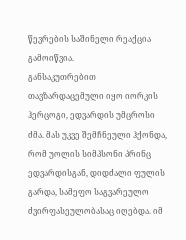წევრების საშინელი რეაქცია გამოიწვია.
განსაკუთრებით თავზარდაცემული იყო იორკის ჰერცოგი, ედვარდის უმცროსი ძმა. მას უკვე შემჩნეული ჰქონდა, რომ უოლის სიმპსონი პრინც ედვარდისგან, დიდძალი ფულის გარდა, სამეფო საგვარეულო ძვირფასეულობასაც იღებდა. იმ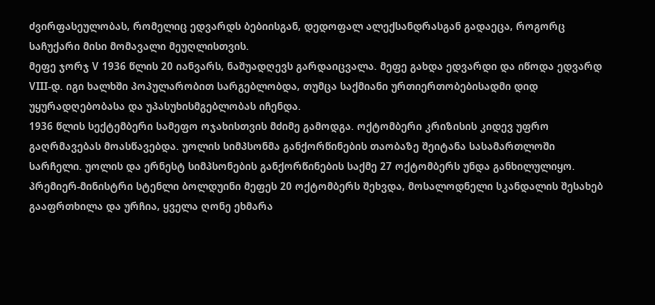ძვირფასეულობას, რომელიც ედვარდს ბებიისგან, დედოფალ ალექსანდრასგან გადაეცა, როგორც საჩუქარი მისი მომავალი მეუღლისთვის.
მეფე ჯორჯ V 1936 წლის 20 იანვარს, ნაშუადღევს გარდაიცვალა. მეფე გახდა ედვარდი და იწოდა ედვარდ VIII-დ. იგი ხალხში პოპულარობით სარგებლობდა, თუმცა საქმიანი ურთიერთობებისადმი დიდ უყურადღებობასა და უპასუხისმგებლობას იჩენდა.
1936 წლის სექტემბერი სამეფო ოჯახისთვის მძიმე გამოდგა. ოქტომბერი კრიზისის კიდევ უფრო გაღრმავებას მოასწავებდა. უოლის სიმპსონმა განქორწინების თაობაზე შეიტანა სასამართლოში სარჩელი. უოლის და ერნესტ სიმპსონების განქორწინების საქმე 27 ოქტომბერს უნდა განხილულიყო. პრემიერ-მინისტრი სტენლი ბოლდუინი მეფეს 20 ოქტომბერს შეხვდა, მოსალოდნელი სკანდალის შესახებ გააფრთხილა და ურჩია, ყველა ღონე ეხმარა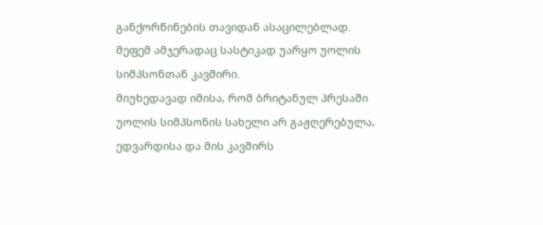განქორწინების თავიდან ასაცილებლად. მეფემ ამჯერადაც სასტიკად უარყო უოლის სიმპსონთან კავშირი.
მიუხედავად იმისა, რომ ბრიტანულ პრესაში უოლის სიმპსონის სახელი არ გაჟღერებულა, ედვარდისა და მის კავშირს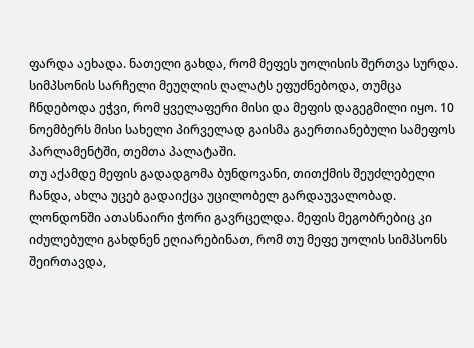ფარდა აეხადა. ნათელი გახდა, რომ მეფეს უოლისის შერთვა სურდა. სიმპსონის სარჩელი მეუღლის ღალატს ეფუძნებოდა, თუმცა ჩნდებოდა ეჭვი, რომ ყველაფერი მისი და მეფის დაგეგმილი იყო. 10 ნოემბერს მისი სახელი პირველად გაისმა გაერთიანებული სამეფოს პარლამენტში, თემთა პალატაში.
თუ აქამდე მეფის გადადგომა ბუნდოვანი, თითქმის შეუძლებელი ჩანდა, ახლა უცებ გადაიქცა უცილობელ გარდაუვალობად. ლონდონში ათასნაირი ჭორი გავრცელდა. მეფის მეგობრებიც კი იძულებული გახდნენ ეღიარებინათ, რომ თუ მეფე უოლის სიმპსონს შეირთავდა,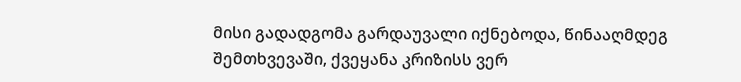მისი გადადგომა გარდაუვალი იქნებოდა, წინააღმდეგ შემთხვევაში, ქვეყანა კრიზისს ვერ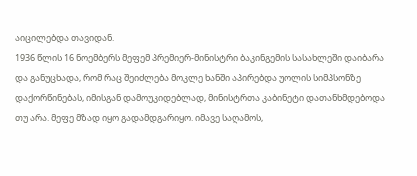აიცილებდა თავიდან.
1936 წლის 16 ნოემბერს მეფემ პრემიერ-მინისტრი ბაკინგემის სასახლეში დაიბარა და განუცხადა, რომ რაც შეიძლება მოკლე ხანში აპირებდა უოლის სიმპსონზე დაქორწინებას, იმისგან დამოუკიდებლად, მინისტრთა კაბინეტი დათანხმდებოდა თუ არა. მეფე მზად იყო გადამდგარიყო. იმავე საღამოს,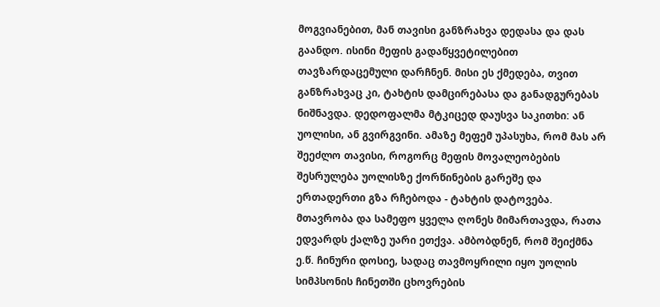მოგვიანებით, მან თავისი განზრახვა დედასა და დას გაანდო. ისინი მეფის გადაწყვეტილებით თავზარდაცემული დარჩნენ. მისი ეს ქმედება, თვით განზრახვაც კი, ტახტის დამცირებასა და განადგურებას ნიშნავდა. დედოფალმა მტკიცედ დაუსვა საკითხი: ან უოლისი, ან გვირგვინი. ამაზე მეფემ უპასუხა, რომ მას არ შეეძლო თავისი, როგორც მეფის მოვალეობების შესრულება უოლისზე ქორწინების გარეშე და ერთადერთი გზა რჩებოდა - ტახტის დატოვება.
მთავრობა და სამეფო ყველა ღონეს მიმართავდა, რათა ედვარდს ქალზე უარი ეთქვა. ამბობდნენ, რომ შეიქმნა ე.წ. ჩინური დოსიე, სადაც თავმოყრილი იყო უოლის სიმპსონის ჩინეთში ცხოვრების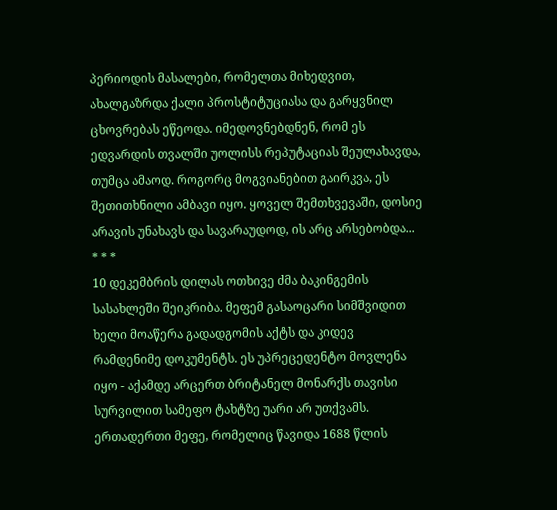პერიოდის მასალები, რომელთა მიხედვით, ახალგაზრდა ქალი პროსტიტუციასა და გარყვნილ ცხოვრებას ეწეოდა. იმედოვნებდნენ, რომ ეს ედვარდის თვალში უოლისს რეპუტაციას შეულახავდა, თუმცა ამაოდ. როგორც მოგვიანებით გაირკვა, ეს შეთითხნილი ამბავი იყო. ყოველ შემთხვევაში, დოსიე არავის უნახავს და სავარაუდოდ, ის არც არსებობდა...
* * *
10 დეკემბრის დილას ოთხივე ძმა ბაკინგემის სასახლეში შეიკრიბა. მეფემ გასაოცარი სიმშვიდით ხელი მოაწერა გადადგომის აქტს და კიდევ რამდენიმე დოკუმენტს. ეს უპრეცედენტო მოვლენა იყო - აქამდე არცერთ ბრიტანელ მონარქს თავისი სურვილით სამეფო ტახტზე უარი არ უთქვამს. ერთადერთი მეფე, რომელიც წავიდა 1688 წლის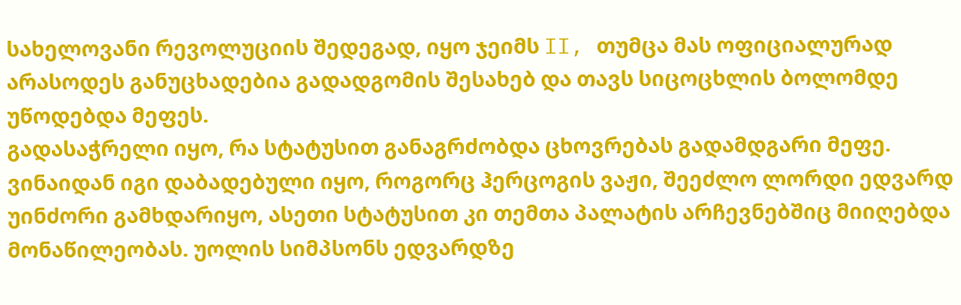სახელოვანი რევოლუციის შედეგად, იყო ჯეიმს II, თუმცა მას ოფიციალურად არასოდეს განუცხადებია გადადგომის შესახებ და თავს სიცოცხლის ბოლომდე უწოდებდა მეფეს.
გადასაჭრელი იყო, რა სტატუსით განაგრძობდა ცხოვრებას გადამდგარი მეფე. ვინაიდან იგი დაბადებული იყო, როგორც ჰერცოგის ვაჟი, შეეძლო ლორდი ედვარდ უინძორი გამხდარიყო, ასეთი სტატუსით კი თემთა პალატის არჩევნებშიც მიიღებდა მონაწილეობას. უოლის სიმპსონს ედვარდზე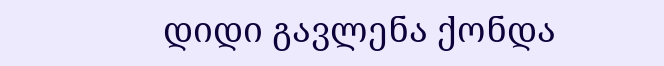დიდი გავლენა ქონდა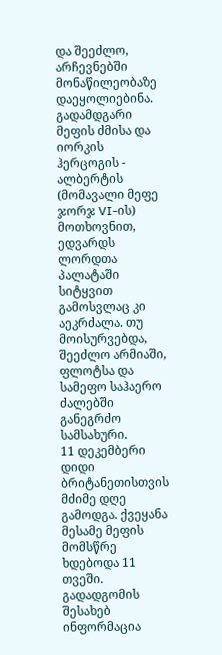და შეეძლო, არჩევნებში მონაწილეობაზე დაეყოლიებინა. გადამდგარი მეფის ძმისა და იორკის ჰერცოგის - ალბერტის (მომავალი მეფე ჯორჯ VI-ის) მოთხოვნით, ედვარდს ლორდთა პალატაში სიტყვით გამოსვლაც კი აეკრძალა. თუ მოისურვებდა, შეეძლო არმიაში, ფლოტსა და სამეფო საჰაერო ძალებში განეგრძო სამსახური.
11 დეკემბერი დიდი ბრიტანეთისთვის მძიმე დღე გამოდგა. ქვეყანა მესამე მეფის მომსწრე ხდებოდა 11 თვეში. გადადგომის შესახებ ინფორმაცია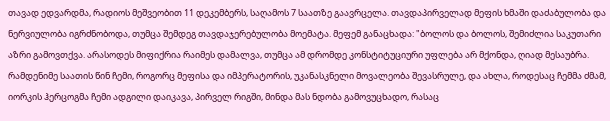თავად ედვარდმა, რადიოს მეშვეობით 11 დეკემბერს, საღამოს 7 საათზე გაავრცელა. თავდაპირველად მეფის ხმაში დაძაბულობა და ნერვიულობა იგრძნობოდა, თუმცა შემდეგ თავდაჯერებულობა მოემატა. მეფემ განაცხადა: "ბოლოს და ბოლოს, შემიძლია საკუთარი აზრი გამოვთქვა. არასოდეს მიფიქრია რაიმეს დამალვა, თუმცა ამ დრომდე კონსტიტუციური უფლება არ მქონდა, ღიად მესაუბრა. რამდენიმე საათის წინ ჩემი, როგორც მეფისა და იმპერატორის, უკანასკნელი მოვალეობა შევასრულე, და ახლა, როდესაც ჩემმა ძმამ, იორკის ჰერცოგმა ჩემი ადგილი დაიკავა, პირველ რიგში, მინდა მას ნდობა გამოვუცხადო, რასაც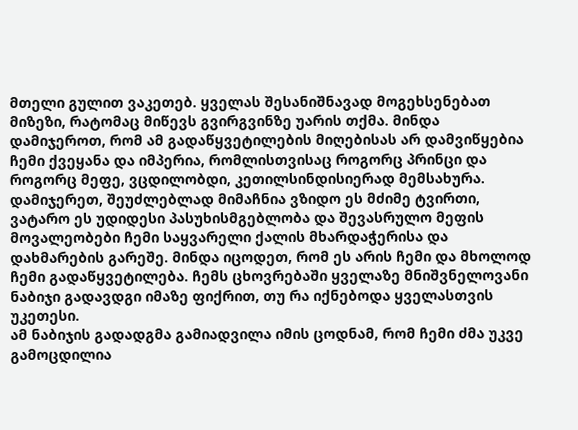მთელი გულით ვაკეთებ. ყველას შესანიშნავად მოგეხსენებათ მიზეზი, რატომაც მიწევს გვირგვინზე უარის თქმა. მინდა დამიჯეროთ, რომ ამ გადაწყვეტილების მიღებისას არ დამვიწყებია ჩემი ქვეყანა და იმპერია, რომლისთვისაც როგორც პრინცი და როგორც მეფე, ვცდილობდი, კეთილსინდისიერად მემსახურა.
დამიჯერეთ, შეუძლებლად მიმაჩნია ვზიდო ეს მძიმე ტვირთი, ვატარო ეს უდიდესი პასუხისმგებლობა და შევასრულო მეფის მოვალეობები ჩემი საყვარელი ქალის მხარდაჭერისა და დახმარების გარეშე. მინდა იცოდეთ, რომ ეს არის ჩემი და მხოლოდ ჩემი გადაწყვეტილება. ჩემს ცხოვრებაში ყველაზე მნიშვნელოვანი ნაბიჯი გადავდგი იმაზე ფიქრით, თუ რა იქნებოდა ყველასთვის უკეთესი.
ამ ნაბიჯის გადადგმა გამიადვილა იმის ცოდნამ, რომ ჩემი ძმა უკვე გამოცდილია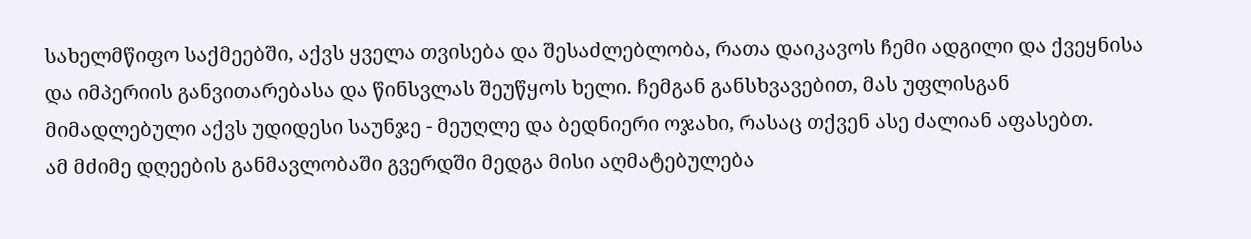სახელმწიფო საქმეებში, აქვს ყველა თვისება და შესაძლებლობა, რათა დაიკავოს ჩემი ადგილი და ქვეყნისა და იმპერიის განვითარებასა და წინსვლას შეუწყოს ხელი. ჩემგან განსხვავებით, მას უფლისგან მიმადლებული აქვს უდიდესი საუნჯე - მეუღლე და ბედნიერი ოჯახი, რასაც თქვენ ასე ძალიან აფასებთ.
ამ მძიმე დღეების განმავლობაში გვერდში მედგა მისი აღმატებულება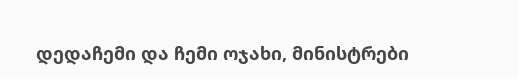დედაჩემი და ჩემი ოჯახი, მინისტრები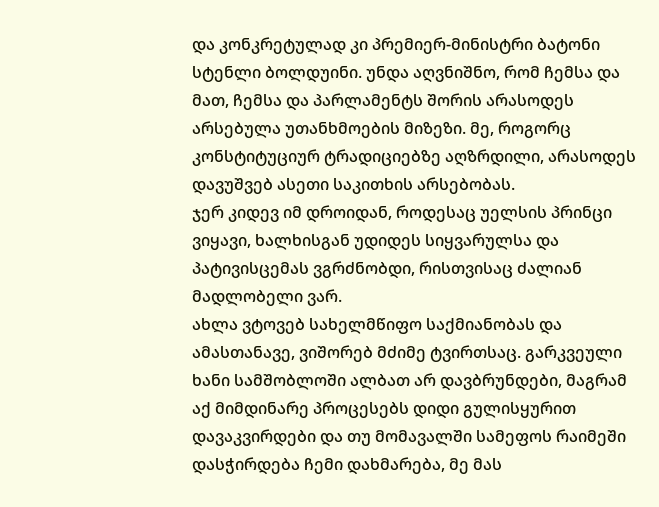და კონკრეტულად კი პრემიერ-მინისტრი ბატონი სტენლი ბოლდუინი. უნდა აღვნიშნო, რომ ჩემსა და მათ, ჩემსა და პარლამენტს შორის არასოდეს არსებულა უთანხმოების მიზეზი. მე, როგორც კონსტიტუციურ ტრადიციებზე აღზრდილი, არასოდეს დავუშვებ ასეთი საკითხის არსებობას.
ჯერ კიდევ იმ დროიდან, როდესაც უელსის პრინცი ვიყავი, ხალხისგან უდიდეს სიყვარულსა და პატივისცემას ვგრძნობდი, რისთვისაც ძალიან მადლობელი ვარ.
ახლა ვტოვებ სახელმწიფო საქმიანობას და ამასთანავე, ვიშორებ მძიმე ტვირთსაც. გარკვეული ხანი სამშობლოში ალბათ არ დავბრუნდები, მაგრამ აქ მიმდინარე პროცესებს დიდი გულისყურით დავაკვირდები და თუ მომავალში სამეფოს რაიმეში დასჭირდება ჩემი დახმარება, მე მას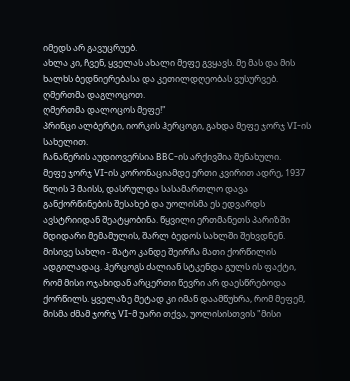იმედს არ გავუცრუებ.
ახლა კი, ჩვენ, ყველას ახალი მეფე გვყავს. მე მას და მის ხალხს ბედნიერებასა და კეთილდღეობას ვუსურვებ.
ღმერთმა დაგლოცოთ.
ღმერთმა დალოცოს მეფე!"
პრინცი ალბერტი, იორკის ჰერცოგი, გახდა მეფე ჯორჯ VI-ის სახელით.
ჩანაწერის აუდიოვერსია BBC-ის არქივშია შენახული.
მეფე ჯორჯ VI-ის კორონაციამდე ერთი კვირით ადრე, 1937 წლის 3 მაისს, დასრულდა სასამართლო დავა განქორწინების შესახებ და უოლისმა ეს ედვარდს ავსტრიიდან შეატყობინა. წყვილი ერთმანეთს პარიზში მდიდარი მემამულის, შარლ ბედოს სახლში შეხვდნენ. მისივე სახლი - შატო კანდე შეირჩა მათი ქორწილის ადგილადაც. ჰერცოგს ძალიან სტკენდა გულს ის ფაქტი, რომ მისი ოჯახიდან არცერთი წევრი არ დაესწრებოდა ქორწილს. ყველაზე მეტად კი იმან დაამწუხრა, რომ მეფემ, მისმა ძმამ ჯორჯ VI-მ უარი თქვა, უოლისისთვის "მისი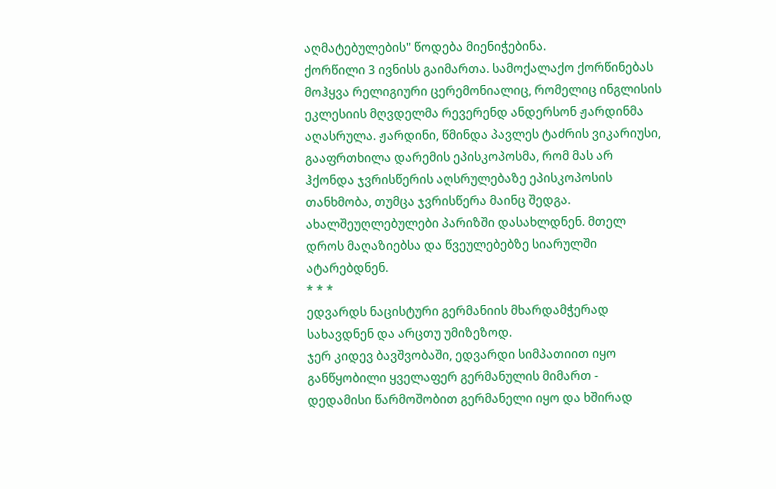აღმატებულების" წოდება მიენიჭებინა.
ქორწილი 3 ივნისს გაიმართა. სამოქალაქო ქორწინებას მოჰყვა რელიგიური ცერემონიალიც, რომელიც ინგლისის ეკლესიის მღვდელმა რევერენდ ანდერსონ ჟარდინმა აღასრულა. ჟარდინი, წმინდა პავლეს ტაძრის ვიკარიუსი, გააფრთხილა დარემის ეპისკოპოსმა, რომ მას არ ჰქონდა ჯვრისწერის აღსრულებაზე ეპისკოპოსის თანხმობა, თუმცა ჯვრისწერა მაინც შედგა. ახალშეუღლებულები პარიზში დასახლდნენ. მთელ დროს მაღაზიებსა და წვეულებებზე სიარულში ატარებდნენ.
* * *
ედვარდს ნაცისტური გერმანიის მხარდამჭერად სახავდნენ და არცთუ უმიზეზოდ.
ჯერ კიდევ ბავშვობაში, ედვარდი სიმპათიით იყო განწყობილი ყველაფერ გერმანულის მიმართ - დედამისი წარმოშობით გერმანელი იყო და ხშირად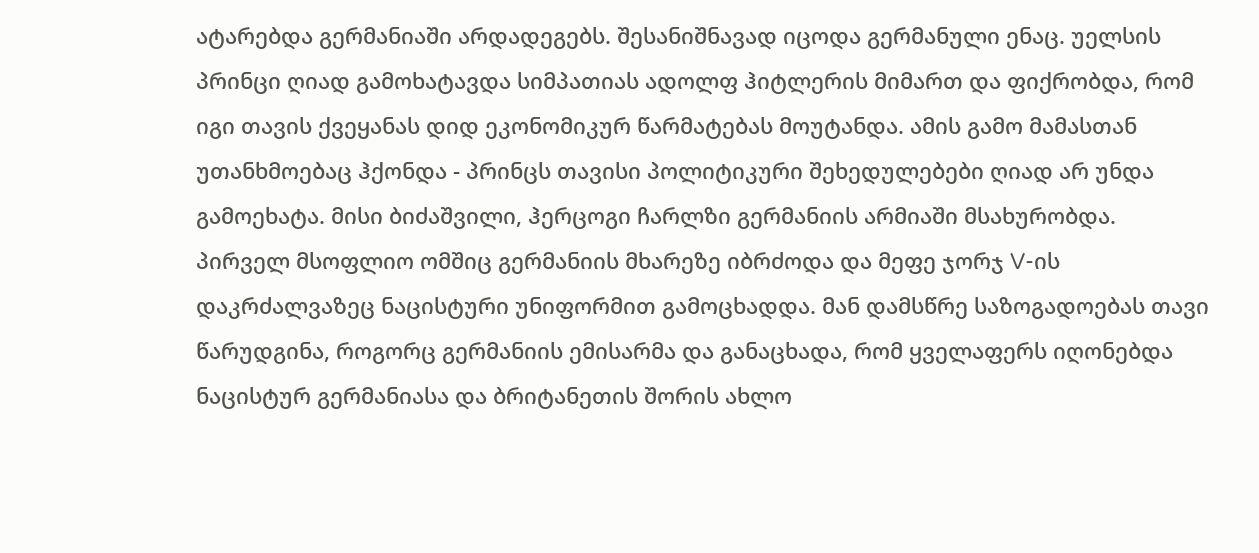ატარებდა გერმანიაში არდადეგებს. შესანიშნავად იცოდა გერმანული ენაც. უელსის პრინცი ღიად გამოხატავდა სიმპათიას ადოლფ ჰიტლერის მიმართ და ფიქრობდა, რომ იგი თავის ქვეყანას დიდ ეკონომიკურ წარმატებას მოუტანდა. ამის გამო მამასთან უთანხმოებაც ჰქონდა - პრინცს თავისი პოლიტიკური შეხედულებები ღიად არ უნდა გამოეხატა. მისი ბიძაშვილი, ჰერცოგი ჩარლზი გერმანიის არმიაში მსახურობდა. პირველ მსოფლიო ომშიც გერმანიის მხარეზე იბრძოდა და მეფე ჯორჯ V-ის დაკრძალვაზეც ნაცისტური უნიფორმით გამოცხადდა. მან დამსწრე საზოგადოებას თავი წარუდგინა, როგორც გერმანიის ემისარმა და განაცხადა, რომ ყველაფერს იღონებდა ნაცისტურ გერმანიასა და ბრიტანეთის შორის ახლო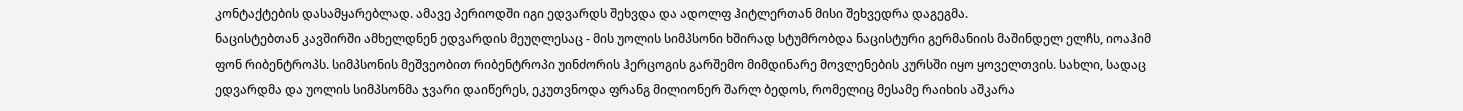კონტაქტების დასამყარებლად. ამავე პერიოდში იგი ედვარდს შეხვდა და ადოლფ ჰიტლერთან მისი შეხვედრა დაგეგმა.
ნაცისტებთან კავშირში ამხელდნენ ედვარდის მეუღლესაც - მის უოლის სიმპსონი ხშირად სტუმრობდა ნაცისტური გერმანიის მაშინდელ ელჩს, იოაჰიმ ფონ რიბენტროპს. სიმპსონის მეშვეობით რიბენტროპი უინძორის ჰერცოგის გარშემო მიმდინარე მოვლენების კურსში იყო ყოველთვის. სახლი, სადაც ედვარდმა და უოლის სიმპსონმა ჯვარი დაიწერეს, ეკუთვნოდა ფრანგ მილიონერ შარლ ბედოს, რომელიც მესამე რაიხის აშკარა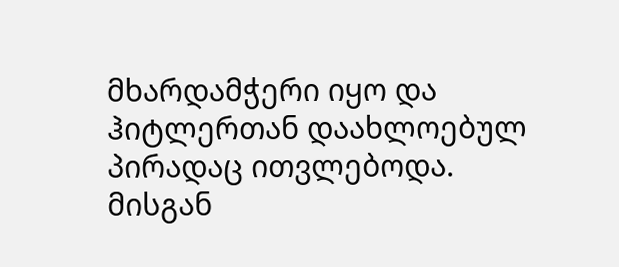მხარდამჭერი იყო და ჰიტლერთან დაახლოებულ პირადაც ითვლებოდა. მისგან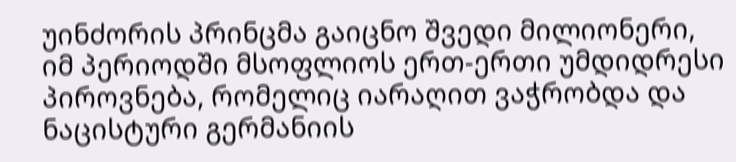უინძორის პრინცმა გაიცნო შვედი მილიონერი, იმ პერიოდში მსოფლიოს ერთ-ერთი უმდიდრესი პიროვნება, რომელიც იარაღით ვაჭრობდა და ნაცისტური გერმანიის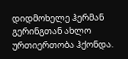დიდმოხელე ჰერმან გერინგთან ახლო ურთიერთობა ჰქონდა.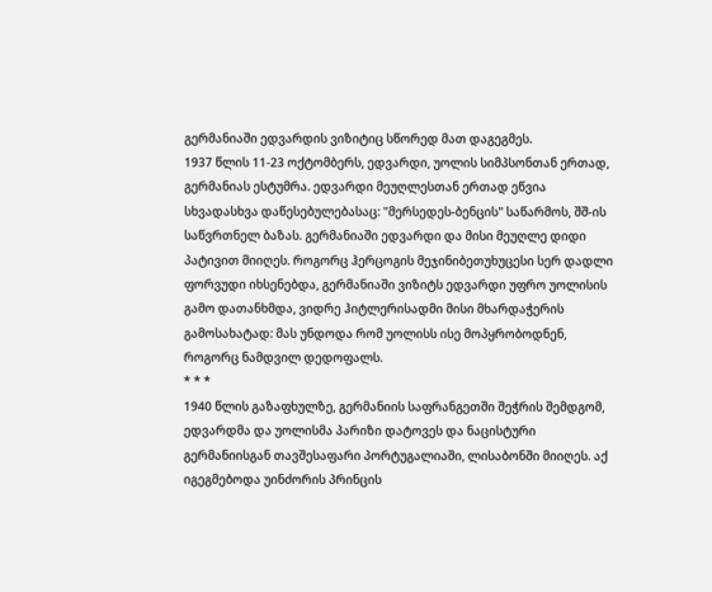გერმანიაში ედვარდის ვიზიტიც სწორედ მათ დაგეგმეს.
1937 წლის 11-23 ოქტომბერს, ედვარდი, უოლის სიმპსონთან ერთად, გერმანიას ესტუმრა. ედვარდი მეუღლესთან ერთად ეწვია სხვადასხვა დაწესებულებასაც: "მერსედეს-ბენცის" საწარმოს, შშ-ის საწვრთნელ ბაზას. გერმანიაში ედვარდი და მისი მეუღლე დიდი პატივით მიიღეს. როგორც ჰერცოგის მეჯინიბეთუხუცესი სერ დადლი ფორვუდი იხსენებდა, გერმანიაში ვიზიტს ედვარდი უფრო უოლისის გამო დათანხმდა, ვიდრე ჰიტლერისადმი მისი მხარდაჭერის გამოსახატად: მას უნდოდა რომ უოლისს ისე მოპყრობოდნენ, როგორც ნამდვილ დედოფალს.
* * *
1940 წლის გაზაფხულზე, გერმანიის საფრანგეთში შეჭრის შემდგომ, ედვარდმა და უოლისმა პარიზი დატოვეს და ნაცისტური გერმანიისგან თავშესაფარი პორტუგალიაში, ლისაბონში მიიღეს. აქ იგეგმებოდა უინძორის პრინცის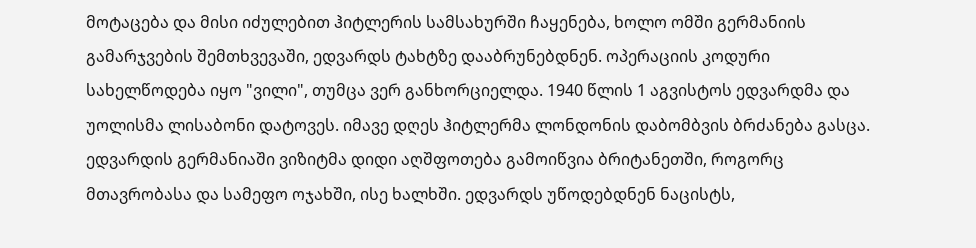მოტაცება და მისი იძულებით ჰიტლერის სამსახურში ჩაყენება, ხოლო ომში გერმანიის გამარჯვების შემთხვევაში, ედვარდს ტახტზე დააბრუნებდნენ. ოპერაციის კოდური სახელწოდება იყო "ვილი", თუმცა ვერ განხორციელდა. 1940 წლის 1 აგვისტოს ედვარდმა და უოლისმა ლისაბონი დატოვეს. იმავე დღეს ჰიტლერმა ლონდონის დაბომბვის ბრძანება გასცა.
ედვარდის გერმანიაში ვიზიტმა დიდი აღშფოთება გამოიწვია ბრიტანეთში, როგორც მთავრობასა და სამეფო ოჯახში, ისე ხალხში. ედვარდს უწოდებდნენ ნაცისტს,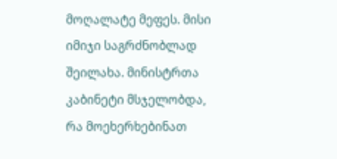მოღალატე მეფეს. მისი იმიჯი საგრძნობლად შეილახა. მინისტრთა კაბინეტი მსჯელობდა, რა მოეხერხებინათ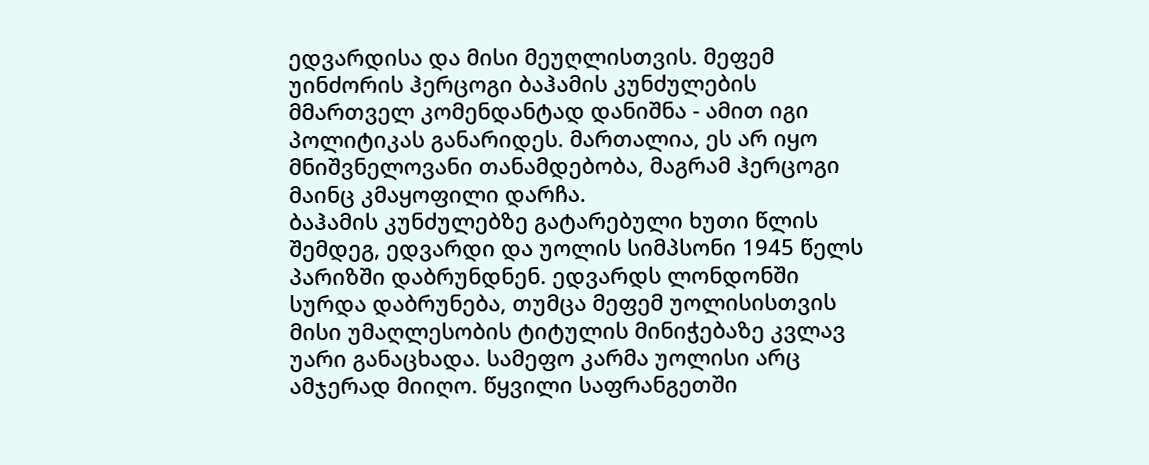ედვარდისა და მისი მეუღლისთვის. მეფემ უინძორის ჰერცოგი ბაჰამის კუნძულების მმართველ კომენდანტად დანიშნა - ამით იგი პოლიტიკას განარიდეს. მართალია, ეს არ იყო მნიშვნელოვანი თანამდებობა, მაგრამ ჰერცოგი მაინც კმაყოფილი დარჩა.
ბაჰამის კუნძულებზე გატარებული ხუთი წლის შემდეგ, ედვარდი და უოლის სიმპსონი 1945 წელს პარიზში დაბრუნდნენ. ედვარდს ლონდონში სურდა დაბრუნება, თუმცა მეფემ უოლისისთვის მისი უმაღლესობის ტიტულის მინიჭებაზე კვლავ უარი განაცხადა. სამეფო კარმა უოლისი არც ამჯერად მიიღო. წყვილი საფრანგეთში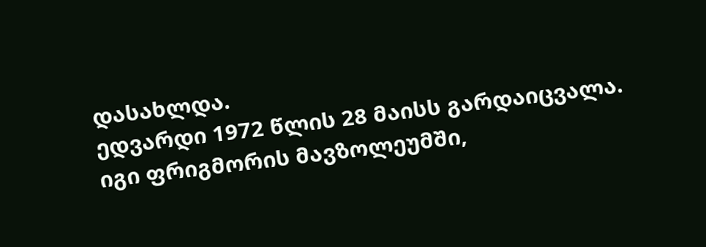დასახლდა.
ედვარდი 1972 წლის 28 მაისს გარდაიცვალა. იგი ფრიგმორის მავზოლეუმში,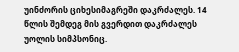უინძორის ციხესიმაგრეში დაკრძალეს. 14 წლის შემდეგ მის გვერდით დაკრძალეს უოლის სიმპსონიც.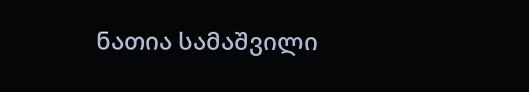ნათია სამაშვილი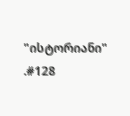"ისტორიანი" .#128